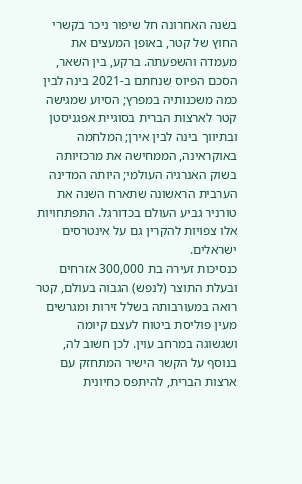בשנה האחרונה חל שיפור ניכר בקשרי החוץ של קטר, באופן המעצים את מעמדה והשפעתה. ברקע, בין השאר, הסכם הפיוס שנחתם ב-2021 בינה לבין כמה משכנותיה במפרץ; הסיוע שמגישה קטר לארצות הברית בסוגיית אפגניסטן ובתיווך בינה לבין אירן; המלחמה באוקראינה, הממחישה את מרכזיותה בשוק האנרגיה העולמי; היותה המדינה הערבית הראשונה שתארח השנה את טורניר גביע העולם בכדורגל. התפתחויות אלו צפויות להקרין גם על אינטרסים ישראלים.
כנסיכות זעירה בת 300,000 אזרחים ובעלת התוצר (לנפש) הגבוה בעולם, קטר רואה במעורבותה בשלל זירות ומגרשים מעין פוליסת ביטוח לעצם קיומה ושגשוגה במרחב עוין. לכן חשוב לה, בנוסף על הקשר הישיר המתחזק עם ארצות הברית, להיתפס כחיונית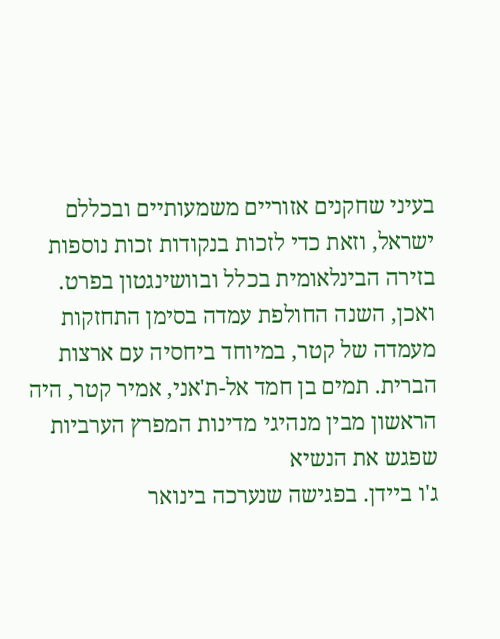בעיני שחקנים אזוריים משמעותיים ובכללם ישראל, וזאת כדי לזכות בנקודות זכות נוספות בזירה הבינלאומית בכלל ובוושינגטון בפרט.
ואכן, השנה החולפת עמדה בסימן התחזקות מעמדה של קטר, במיוחד ביחסיה עם ארצות הברית. תמים בן חמד אל-ת'אני, אמיר קטר, היה הראשון מבין מנהיגי מדינות המפרץ הערביות שפגש את הנשיא
ג'ו ביידן. בפגישה שנערכה בינואר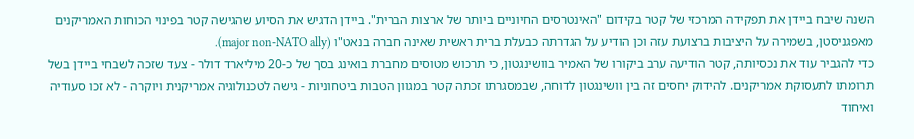השנה שיבח ביידן את תפקידה המרכזי של קטר בקידום "האינטרסים החיוניים ביותר של ארצות הברית". ביידן הדגיש את הסיוע שהגישה קטר בפינוי הכוחות האמריקנים מאפגניסטן, בשמירה על היציבות ברצועת עזה וכן הודיע על הגדרתה כבעלת ברית ראשית שאינה חברה בנאט"ו (major non-NATO ally).
כדי להגביר עוד את נכסיותה, קטר הודיעה ערב ביקורו של האמיר בוושינגטון, כי תרכוש מטוסים מחברת בואינג בסך של כ-20 מיליארד דולר - צעד שזכה לשבחי ביידן בשל תרומתו לתעסוקת אמריקנים. להידוק יחסים זה בין וושינגטון לדוחה, שבמסגרתו זכתה קטר במגוון הטבות ביטחוניות - גישה לטכנולוגיה אמריקנית ויוקרה - לא זכו סעודיה ואיחוד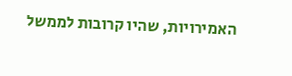האמירויות, שהיו קרובות לממשל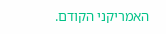האמריקני הקודם.